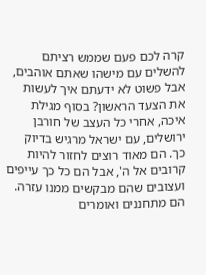קרה לכם פעם שממש רציתם להשלים עם מישהו שאתם אוהבים, אבל פשוט לא ידעתם איך לעשות את הצעד הראשון? בסוף מגילת איכה, אחרי כל העצב של חורבן ירושלים, עם ישראל מרגיש בדיוק כך. הם מאוד רוצים לחזור להיות קרובים אל ה', אבל הם כל כך עייפים ועצובים שהם מבקשים ממנו עזרה.
הם מתחננים ואומרים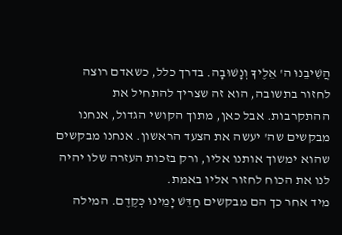הֲשִׁיבֵנוּ ה' אֵלֶיךָ וְנָשׁוּבָה. בדרך כלל, כשאדם רוצה לחזור בתשובה, הוא זה שצריך להתחיל את ההתקרבות. אבל כאן, מתוך הקושי הגדול, אנחנו מבקשים שה' יעשה את הצעד הראשון. אנחנו מבקשים שהוא ימשוך אותנו אליו, ורק בזכות העזרה שלו יהיה לנו את הכוח לחזור אליו באמת.
מיד אחר כך הם מבקשים חַדֵּשׁ יָמֵינוּ כְּקֶדֶם. המילה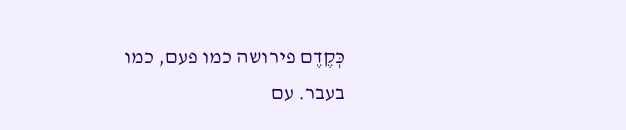כְּקֶדֶם פירושה כמו פעם, כמו בעבר. עם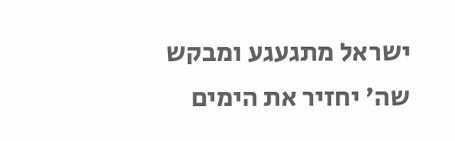ישראל מתגעגע ומבקש שה' יחזיר את הימים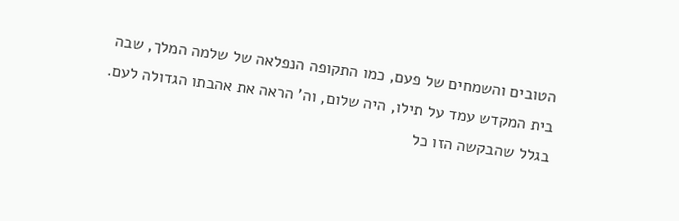הטובים והשמחים של פעם, כמו התקופה הנפלאה של שלמה המלך, שבה בית המקדש עמד על תילו, היה שלום, וה' הראה את אהבתו הגדולה לעם.
בגלל שהבקשה הזו כל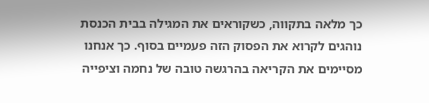כך מלאה בתקווה, כשקוראים את המגילה בבית הכנסת נוהגים לקרוא את הפסוק הזה פעמיים בסוף. כך אנחנו מסיימים את הקריאה בהרגשה טובה של נחמה וציפייה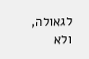לגאולה, ולא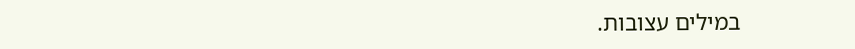במילים עצובות.